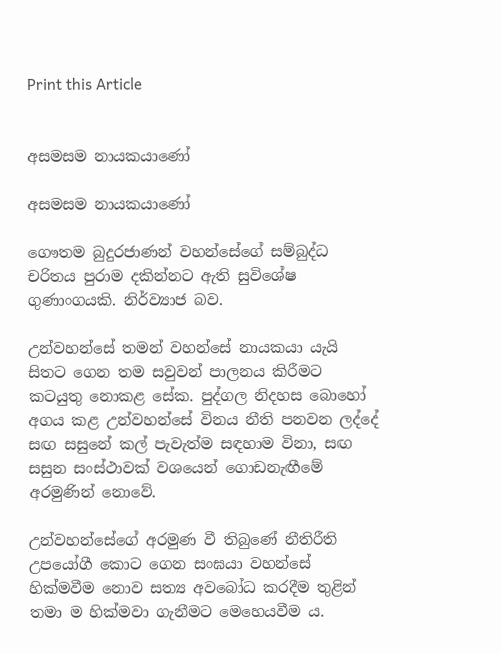Print this Article


අසමසම නායකයාණෝ

අසමසම නායකයාණෝ

ගෞතම බුදුරජාණන් වහන්සේගේ සම්බුද්ධ චරිතය පුරාම දකින්නට ඇති සුවිශේෂ ගුණාංගයකි. නිර්ව්‍යාජ බව.

උන්වහන්සේ තමන් වහන්සේ නායකයා යැයි සිතට ගෙන තම සවුවන් පාලනය කිරීමට කටයුතු නොකළ සේක. පුද්ගල නිදහස බොහෝ අගය කළ උන්වහන්සේ විනය නීති පනවන ලද්දේ සඟ සසුනේ කල් පැවැත්ම සඳහාම විනා, සඟ සසුන සංස්ථාවක් වශයෙන් ගොඩනැඟීමේ අරමුණින් නොවේ.

උන්වහන්සේගේ අරමුණ වී තිබුණේ නීතිරීති උපයෝගී කොට ගෙන සංඝයා වහන්සේ හික්මවීම නොව සත්‍ය අවබෝධ කරදීම තුළින් තමා ම හික්මවා ගැනීමට මෙහෙයවීම ය.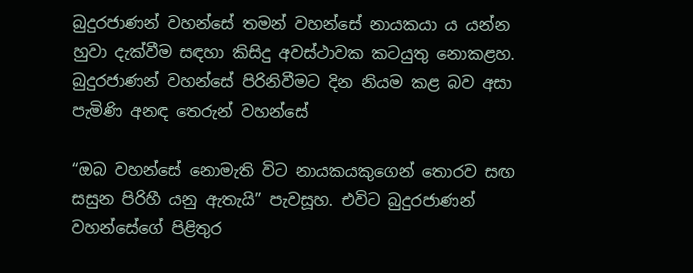බුදුරජාණන් වහන්සේ තමන් වහන්සේ නායකයා ය යන්න හුවා දැක්වීම සඳහා කිසිදු අවස්ථාවක කටයුතු නොකළහ. බුදුරජාණන් වහන්සේ පිරිනිවීමට දින නියම කළ බව අසා පැමිණි අනඳ තෙරුන් වහන්සේ

“ඔබ වහන්සේ නොමැති විට නායකයකුගෙන් තොරව සඟ සසුන පිරිහී යනු ඇතැයි” පැවසූහ. එවිට බුදුරජාණන් වහන්සේගේ පිළිතුර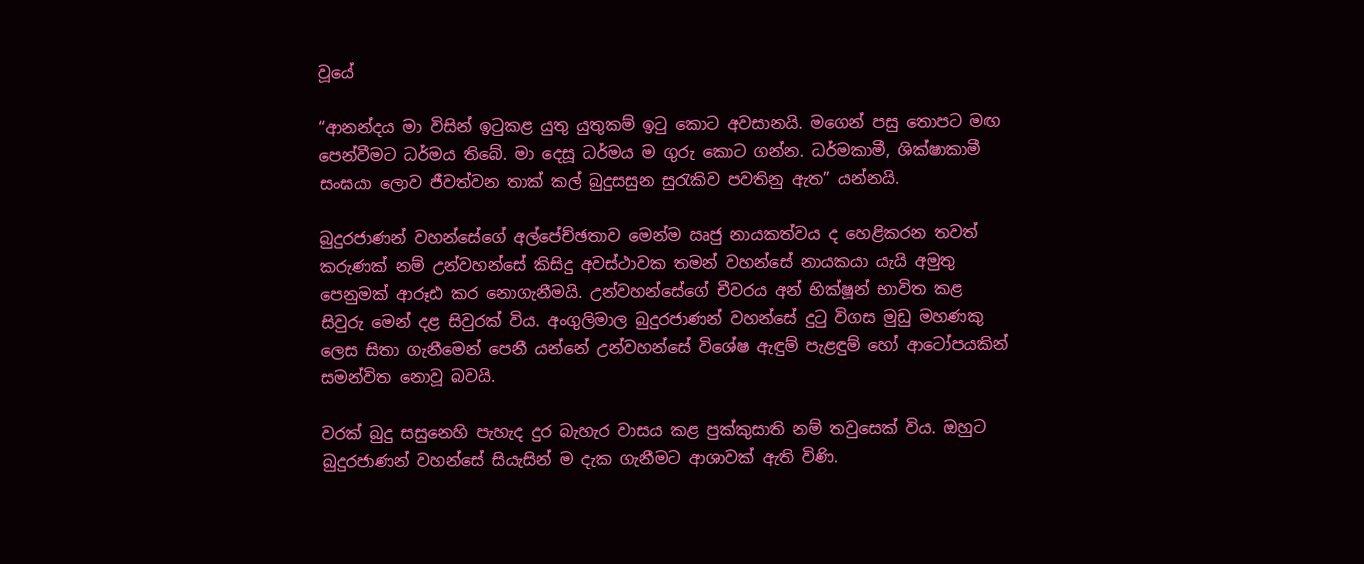වූයේ

“ආනන්දය මා විසින් ඉටුකළ යුතු යුතුකම් ඉටු කොට අවසානයි. මගෙන් පසු තොපට මඟ පෙන්වීමට ධර්මය තිබේ. මා දෙසූ ධර්මය ම ගුරු කොට ගන්න. ධර්මකාමී, ශික්ෂාකාමී සංඝයා ලොව ජීවත්වන තාක් කල් බුදුසසුන සුරැකිව පවතිනු ඇත” යන්නයි.

බුදුරජාණන් වහන්සේගේ අල්පේච්ඡතාව මෙන්ම ඍජු නායකත්වය ද හෙළිකරන තවත් කරුණක් නම් උන්වහන්සේ කිසිදු අවස්ථාවක තමන් වහන්සේ නායකයා යැයි අමුතු පෙනුමක් ආරූඪ කර නොගැනීමයි. උන්වහන්සේගේ චීවරය අන් භික්ෂූන් භාවිත කළ සිවුරු මෙන් දළ සිවුරක් විය. අංගුලිමාල බුදුරජාණන් වහන්සේ දුටු විගස මුඩු මහණකු ලෙස සිතා ගැනීමෙන් පෙනී යන්නේ උන්වහන්සේ විශේෂ ඇඳුම් පැළඳුම් හෝ ආටෝපයකින් සමන්විත නොවූ බවයි.

වරක් බුදු සසුනෙහි පැහැද දුර බැහැර වාසය කළ පුක්කුසාති නම් තවුසෙක් විය. ඔහුට බුදුරජාණන් වහන්සේ සියැසින් ම දැක ගැනීමට ආශාවක් ඇති විණි.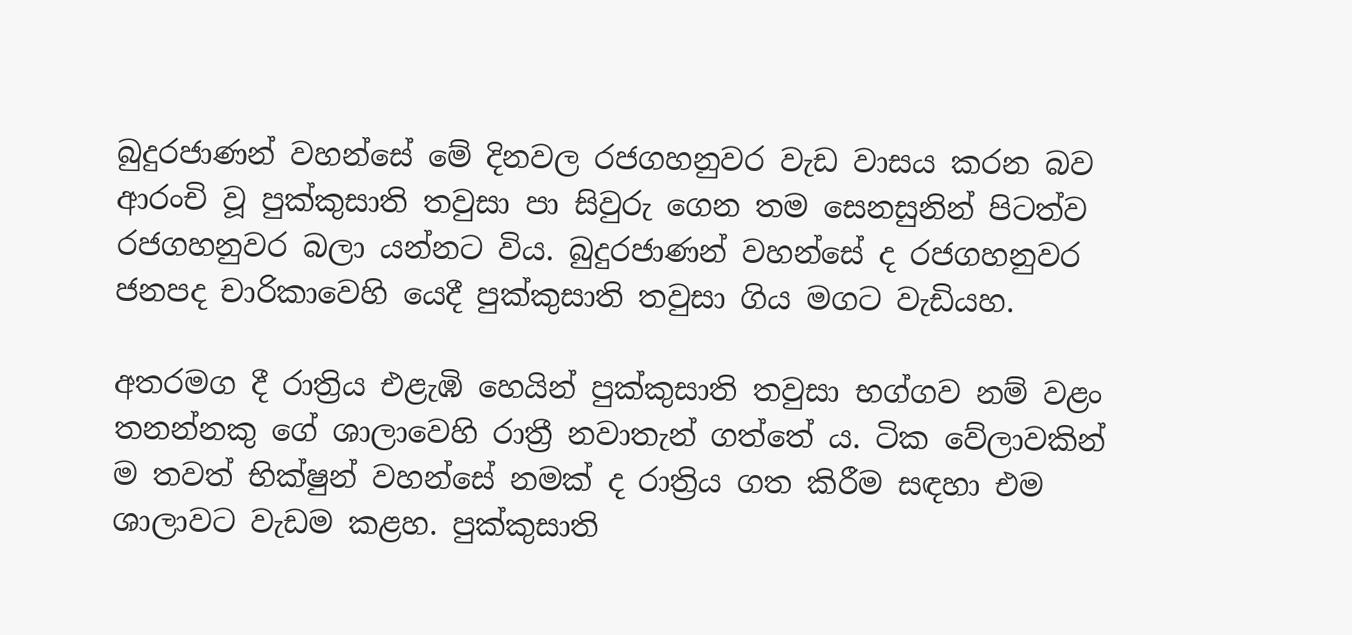බුදුරජාණන් වහන්සේ මේ දිනවල රජගහනුවර වැඩ වාසය කරන බව ආරංචි වූ පුක්කුසාති තවුසා පා සිවුරු ගෙන තම සෙනසුනින් පිටත්ව රජගහනුවර බලා යන්නට විය. බුදුරජාණන් වහන්සේ ද රජගහනුවර ජනපද චාරිකාවෙහි යෙදී පුක්කුසාති තවුසා ගිය මගට වැඩියහ.

අතරමග දී රාත්‍රිය එළැඹි හෙයින් පුක්කුසාති තවුසා භග්ගව නම් වළං තනන්නකු ගේ ශාලාවෙහි රාත්‍රී නවාතැන් ගත්තේ ය. ටික වේලාවකින් ම තවත් භික්ෂුන් වහන්සේ නමක් ද රාත්‍රිය ගත කිරීම සඳහා එම ශාලාවට වැඩම කළහ. පුක්කුසාති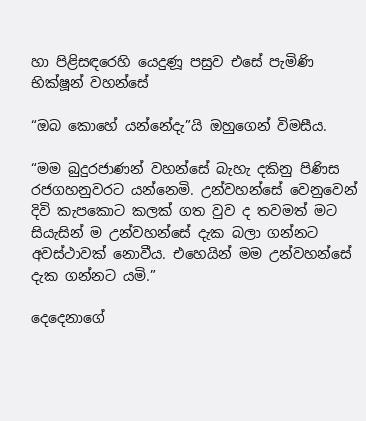හා පිළිසඳරෙහි යෙදුණූ පසුව එසේ පැමිණි භික්ෂූන් වහන්සේ

“ඔබ කොහේ යන්නේදැ”යි ඔහුගෙන් විමසීය.

“මම බුදුරජාණන් වහන්සේ බැහැ දකිනු පිණිස රජගහනුවරට යන්නෙමි. උන්වහන්සේ වෙනුවෙන් දිවි කැපකොට කලක් ගත වුව ද තවමත් මට සියැසින් ම උන්වහන්සේ දැක බලා ගන්නට අවස්ථාවක් නොවීය. එහෙයින් මම උන්වහන්සේ දැක ගන්නට යමි.”

දෙදෙනාගේ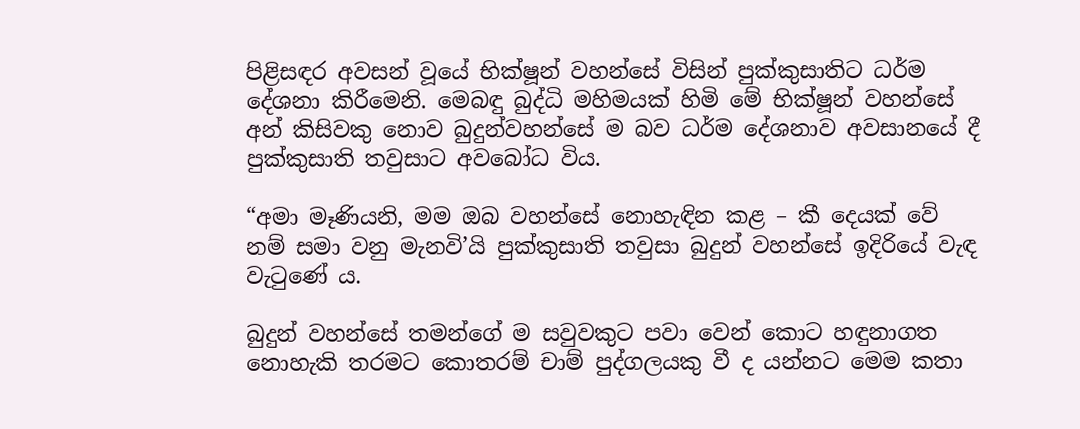පිළිසඳර අවසන් වූයේ භික්ෂූන් වහන්සේ විසින් පුක්කුසාතිට ධර්ම දේශනා කිරීමෙනි. මෙබඳු බුද්ධි මහිමයක් හිමි මේ භික්ෂූන් වහන්සේ අන් කිසිවකු නොව බුදුන්වහන්සේ ම බව ධර්ම දේශනාව අවසානයේ දී පුක්කුසාති තවුසාට අවබෝධ විය.

“අමා මෑණියනි, මම ඔබ වහන්සේ නොහැඳින කළ – කී දෙයක් වේ නම් සමා වනු මැනවි’යි පුක්කුසාති තවුසා බුදුන් වහන්සේ ඉදිරියේ වැඳ වැටුණේ ය.

බුදුන් වහන්සේ තමන්ගේ ම සවුවකුට පවා වෙන් කොට හඳුනාගත නොහැකි තරමට කොතරම් චාම් පුද්ගලයකු වී ද යන්නට මෙම කතා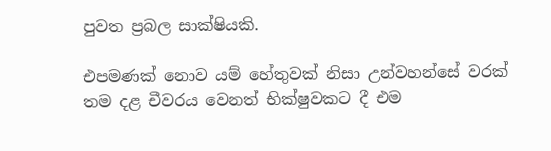පුවත ප්‍රබල සාක්ෂියකි.

එපමණක් නොව යම් හේතුවක් නිසා උන්වහන්සේ වරක් තම දළ චීවරය වෙනත් භික්ෂුවකට දී එම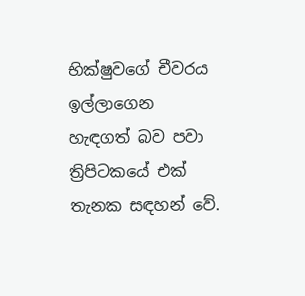භික්ෂුවගේ චීවරය ඉල්ලාගෙන හැඳගත් බව පවා ත්‍රිපිටකයේ එක් තැනක සඳහන් වේ.